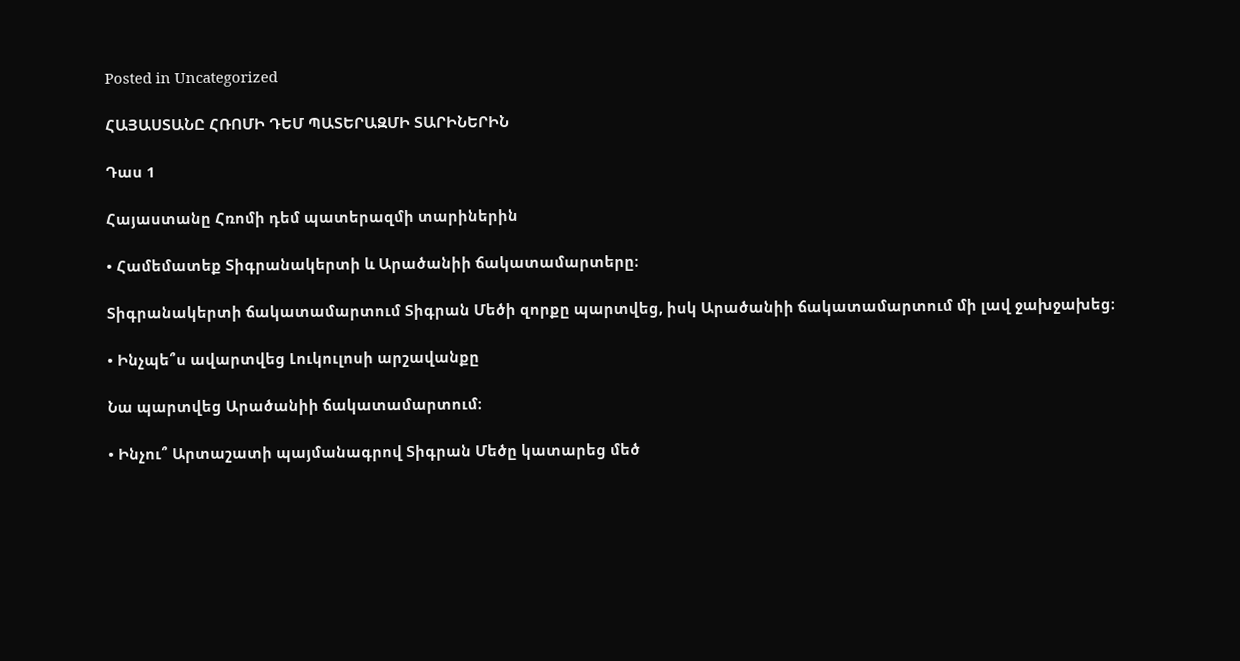Posted in Uncategorized

ՀԱՅԱՍՏԱՆԸ ՀՌՈՄԻ ԴԵՄ ՊԱՏԵՐԱԶՄԻ ՏԱՐԻՆԵՐԻՆ

Դաս 1

Հայաստանը Հռոմի դեմ պատերազմի տարիներին

• Համեմատեք Տիգրանակերտի և Արածանիի ճակատամարտերը։

Տիգրանակերտի ճակատամարտում Տիգրան Մեծի զորքը պարտվեց, իսկ Արածանիի ճակատամարտում մի լավ ջախջախեց։

• Ինչպե՞ս ավարտվեց Լուկուլոսի արշավանքը

Նա պարտվեց Արածանիի ճակատամարտում։

• Ինչու՞ Արտաշատի պայմանագրով Տիգրան Մեծը կատարեց մեծ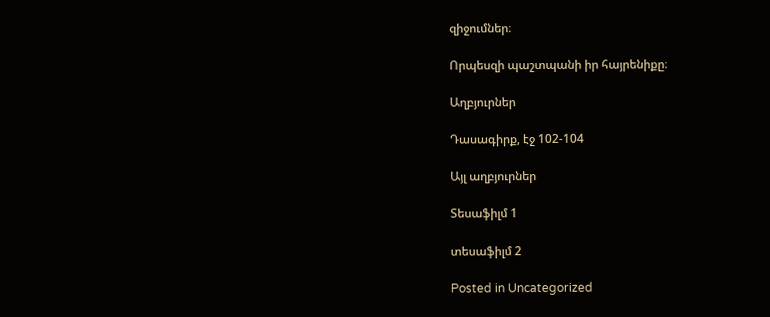զիջումներ։

Որպեսզի պաշտպանի իր հայրենիքը։

Աղբյուրներ

Դասագիրք, էջ 102-104

Այլ աղբյուրներ

Տեսաֆիլմ 1

տեսաֆիլմ 2

Posted in Uncategorized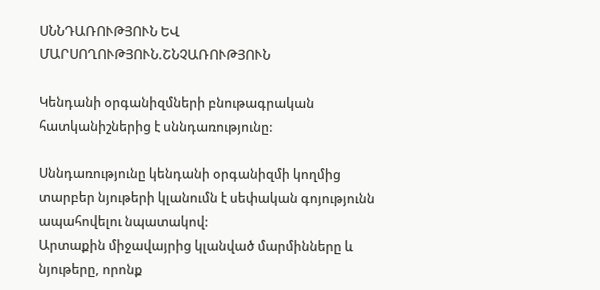ՍՆՆԴԱՌՈՒԹՅՈՒՆ ԵՎ ՄԱՐՍՈՂՈՒԹՅՈՒՆ.ՇՆՉԱՌՈՒԹՅՈՒՆ

Կենդանի օրգանիզմների բնութագրական հատկանիշներից է սննդառությունը:

Սննդառությունը կենդանի օրգանիզմի կողմից տարբեր նյութերի կլանումն է սեփական գոյությունն ապահովելու նպատակով:
Արտաքին միջավայրից կլանված մարմինները և նյութերը, որոնք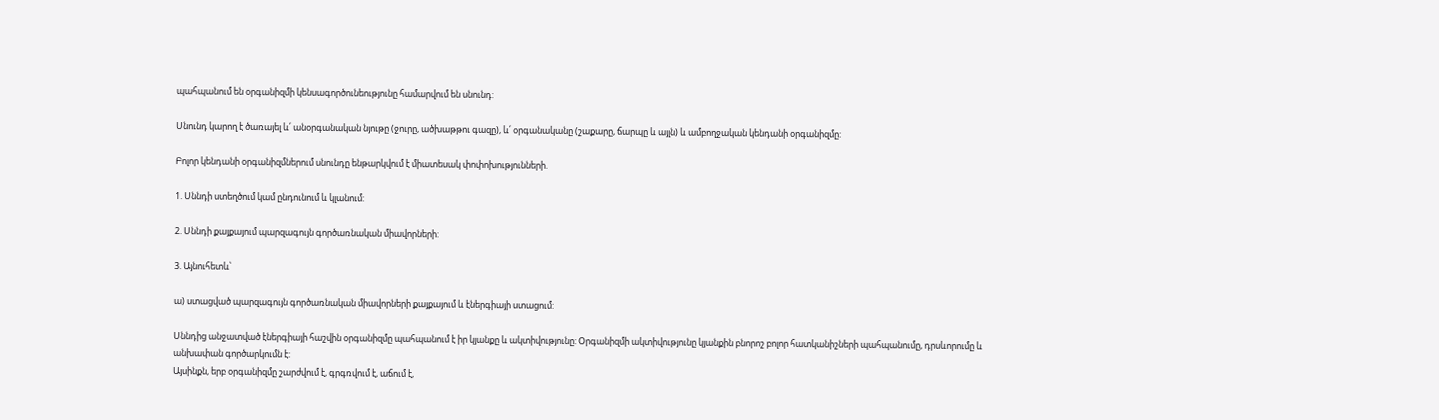պահպանում են օրգանիզմի կենսագործունեությունը համարվում են սնունդ:

Սնունդ կարող է ծառայել և՛ անօրգանական նյութը (ջուրը, ածխաթթու գազը), և՛ օրգանականը (շաքարը, ճարպը և այլն) և ամբողջական կենդանի օրգանիզմը:

Բոլոր կենդանի օրգանիզմներում սնունդը ենթարկվում է միատեսակ փոփոխությունների.

1. Սննդի ստեղծում կամ ընդունում և կլանում:

2. Սննդի քայքայում պարզագույն գործառնական միավորների:

3. Այնուհետև՝

ա) ստացված պարզագույն գործառնական միավորների քայքայում և էներգիայի ստացում:

Սննդից անջատված էներգիայի հաշվին օրգանիզմը պահպանում է իր կյանքը և ակտիվությունը: Օրգանիզմի ակտիվությունը կյանքին բնորոշ բոլոր հատկանիշների պահպանումը, դրսևորումը և անխափան գործարկումն է:
Այսինքն, երբ օրգանիզմը շարժվում է, գրգռվում է, աճում է,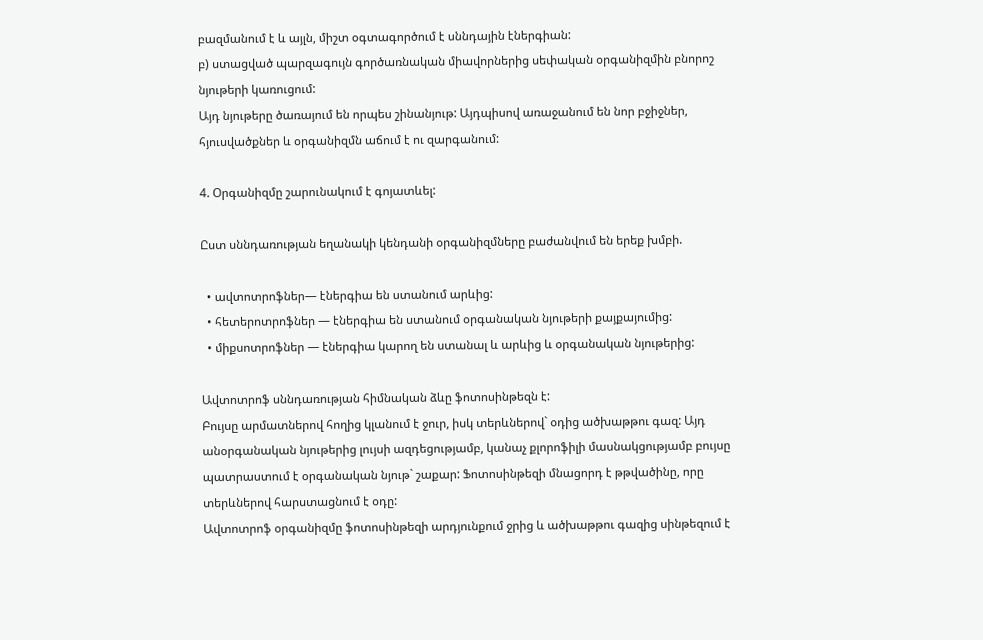բազմանում է և այլն, միշտ օգտագործում է սննդային էներգիան:
բ) ստացված պարզագույն գործառնական միավորներից սեփական օրգանիզմին բնորոշ նյութերի կառուցում:
Այդ նյութերը ծառայում են որպես շինանյութ: Այդպիսով առաջանում են նոր բջիջներ, հյուսվածքներ և օրգանիզմն աճում է ու զարգանում:

4. Օրգանիզմը շարունակում է գոյատևել:

Ըստ սննդառության եղանակի կենդանի օրգանիզմները բաժանվում են երեք խմբի.

  • ավտոտրոֆներ— էներգիա են ստանում արևից:
  • հետերոտրոֆներ — էներգիա են ստանում օրգանական նյութերի քայքայումից:
  • միքսոտրոֆներ — էներգիա կարող են ստանալ և արևից և օրգանական նյութերից:

Ավտոտրոֆ սննդառության հիմնական ձևը ֆոտոսինթեզն է:
Բույսը արմատներով հողից կլանում է ջուր, իսկ տերևներով` օդից ածխաթթու գազ: Այդ անօրգանական նյութերից լույսի ազդեցությամբ, կանաչ քլորոֆիլի մասնակցությամբ բույսը պատրաստում է օրգանական նյութ` շաքար: Ֆոտոսինթեզի մնացորդ է թթվածինը, որը տերևներով հարստացնում է օդը:
Ավտոտրոֆ օրգանիզմը ֆոտոսինթեզի արդյունքում ջրից և ածխաթթու գազից սինթեզում է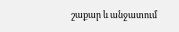շաքար և անջատում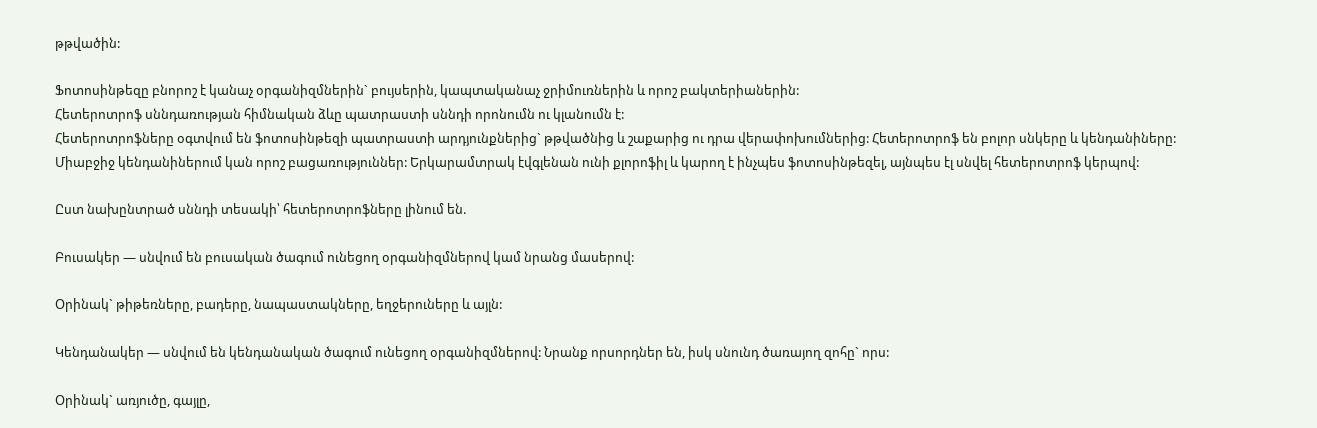թթվածին:

Ֆոտոսինթեզը բնորոշ է կանաչ օրգանիզմներին` բույսերին, կապտականաչ ջրիմուռներին և որոշ բակտերիաներին:
Հետերոտրոֆ սննդառության հիմնական ձևը պատրաստի սննդի որոնումն ու կլանումն է:
Հետերոտրոֆները օգտվում են ֆոտոսինթեզի պատրաստի արդյունքներից` թթվածնից և շաքարից ու դրա վերափոխումներից: Հետերոտրոֆ են բոլոր սնկերը և կենդանիները:
Միաբջիջ կենդանիներում կան որոշ բացառություններ: Երկարամտրակ էվգլենան ունի քլորոֆիլ և կարող է ինչպես ֆոտոսինթեզել, այնպես էլ սնվել հետերոտրոֆ կերպով:

Ըստ նախընտրած սննդի տեսակի՝ հետերոտրոֆները լինում են.

Բուսակեր — սնվում են բուսական ծագում ունեցող օրգանիզմներով կամ նրանց մասերով:

Օրինակ` թիթեռները, բադերը, նապաստակները, եղջերուները և այլն:

Կենդանակեր — սնվում են կենդանական ծագում ունեցող օրգանիզմներով: Նրանք որսորդներ են, իսկ սնունդ ծառայող զոհը` որս:

Օրինակ` առյուծը, գայլը,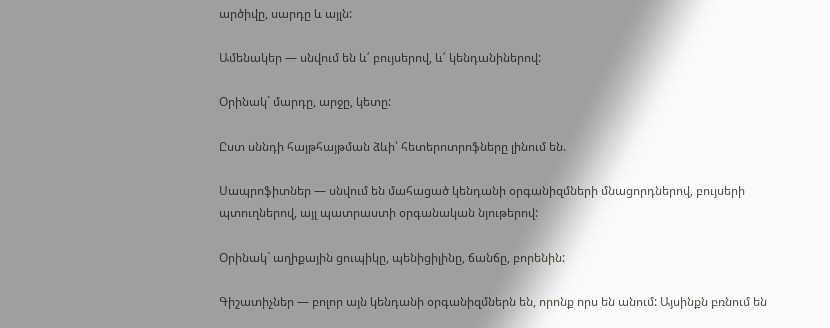արծիվը, սարդը և այլն:

Ամենակեր — սնվում են և՛ բույսերով, և՛ կենդանիներով:

Օրինակ` մարդը, արջը, կետը:

Ըստ սննդի հայթհայթման ձևի՝ հետերոտրոֆները լինում են.

Սապրոֆիտներ — սնվում են մահացած կենդանի օրգանիզմների մնացորդներով, բույսերի պտուղներով, այլ պատրաստի օրգանական նյութերով:

Օրինակ` աղիքային ցուպիկը, պենիցիլինը, ճանճը, բորենին:

Գիշատիչներ — բոլոր այն կենդանի օրգանիզմներն են, որոնք որս են անում: Այսինքն բռնում են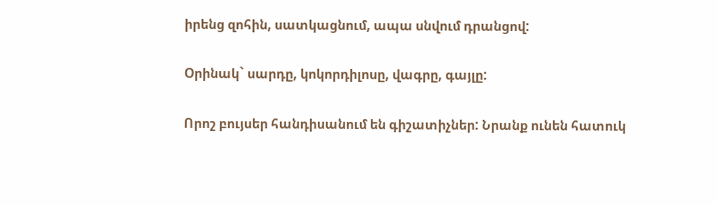իրենց զոհին, սատկացնում, ապա սնվում դրանցով:

Օրինակ` սարդը, կոկորդիլոսը, վագրը, գայլը:

Որոշ բույսեր հանդիսանում են գիշատիչներ: Նրանք ունեն հատուկ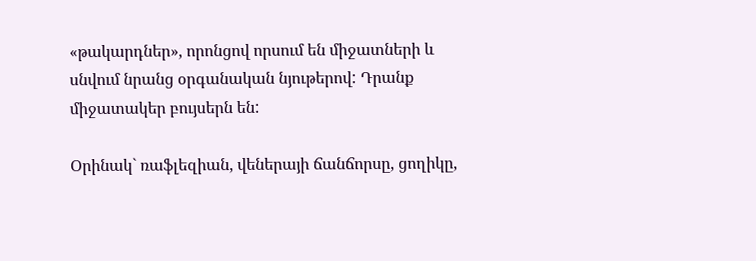«թակարդներ», որոնցով որսում են միջատների և սնվում նրանց օրգանական նյութերով: Դրանք միջատակեր բույսերն են:

Օրինակ` ռաֆլեզիան, վեներայի ճանճորսը, ցողիկը,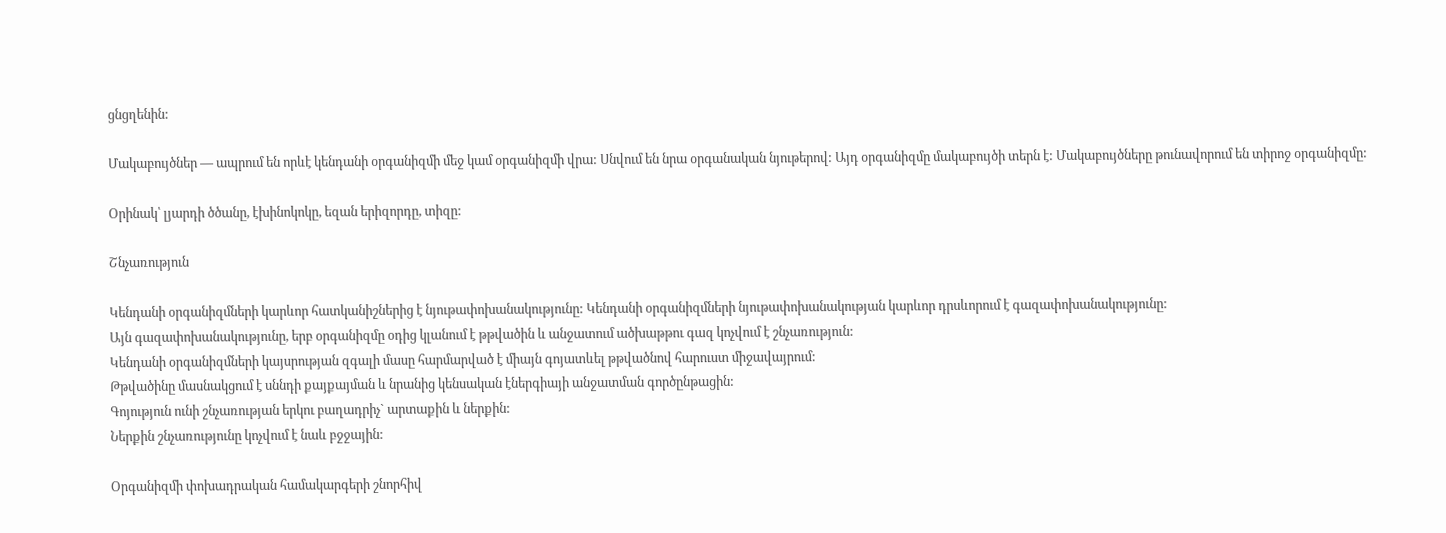ցնցղենին:

Մակաբույծներ — ապրում են որևէ կենդանի օրգանիզմի մեջ կամ օրգանիզմի վրա: Սնվում են նրա օրգանական նյութերով: Այդ օրգանիզմը մակաբույծի տերն է: Մակաբույծները թունավորում են տիրոջ օրգանիզմը:

Օրինակ՝ լյարդի ծծանը, էխինոկոկը, եզան երիզորդը, տիզը:

Շնչառություն

Կենդանի օրգանիզմների կարևոր հատկանիշներից է նյութափոխանակությունը: Կենդանի օրգանիզմների նյութափոխանակության կարևոր դրսևորում է գազափոխանակությունը:
Այն գազափոխանակությունը, երբ օրգանիզմը օդից կլանում է թթվածին և անջատում ածխաթթու գազ կոչվում է շնչառություն:
Կենդանի օրգանիզմների կայսրության զգալի մասը հարմարված է միայն գոյատևել թթվածնով հարուստ միջավայրում:
Թթվածինը մասնակցում է սննդի քայքայման և նրանից կենսական էներգիայի անջատման գործընթացին:
Գոյություն ունի շնչառության երկու բաղադրիչ` արտաքին և ներքին:
Ներքին շնչառությունը կոչվում է նաև բջջային:

Օրգանիզմի փոխադրական համակարգերի շնորհիվ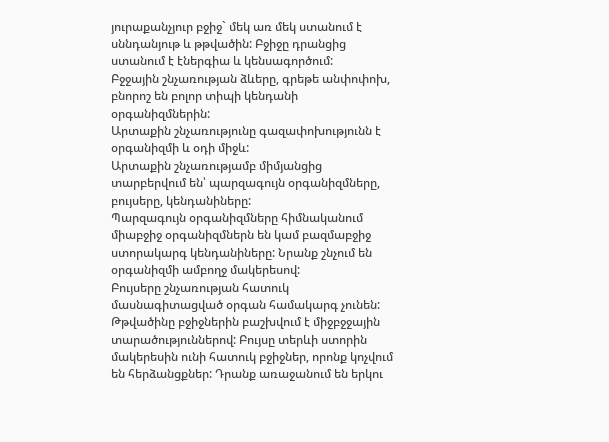յուրաքանչյուր բջիջ` մեկ առ մեկ ստանում է սննդանյութ և թթվածին: Բջիջը դրանցից ստանում է էներգիա և կենսագործում:
Բջջային շնչառության ձևերը, գրեթե անփոփոխ, բնորոշ են բոլոր տիպի կենդանի օրգանիզմներին:
Արտաքին շնչառությունը գազափոխությունն է օրգանիզմի և օդի միջև:
Արտաքին շնչառությամբ միմյանցից տարբերվում են՝ պարզագույն օրգանիզմները, բույսերը, կենդանիները:
Պարզագույն օրգանիզմները հիմնականում միաբջիջ օրգանիզմներն են կամ բազմաբջիջ ստորակարգ կենդանիները: Նրանք շնչում են օրգանիզմի ամբողջ մակերեսով:
Բույսերը շնչառության հատուկ մասնագիտացված օրգան համակարգ չունեն: Թթվածինը բջիջներին բաշխվում է միջբջջային տարածություններով: Բույսը տերևի ստորին մակերեսին ունի հատուկ բջիջներ, որոնք կոչվում են հերձանցքներ: Դրանք առաջանում են երկու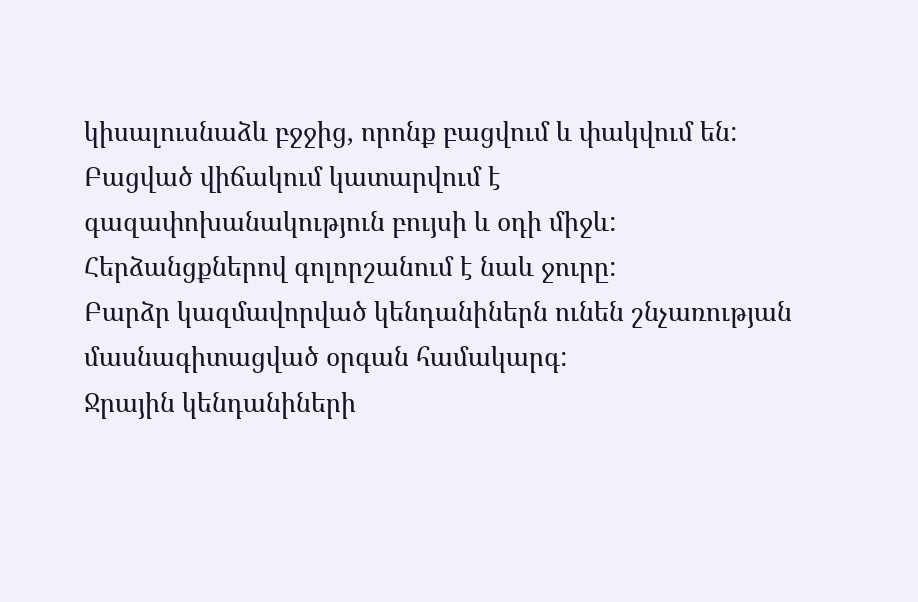կիսալուսնաձև բջջից, որոնք բացվում և փակվում են: Բացված վիճակում կատարվում է գազափոխանակություն բույսի և օդի միջև: Հերձանցքներով գոլորշանում է նաև ջուրը:
Բարձր կազմավորված կենդանիներն ունեն շնչառության մասնագիտացված օրգան համակարգ:
Ջրային կենդանիների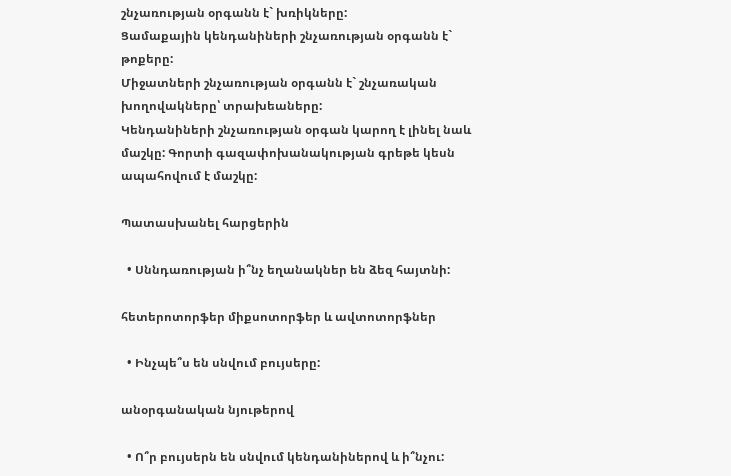շնչառության օրգանն է` խռիկները:
Ցամաքային կենդանիների շնչառության օրգանն է` թոքերը:
Միջատների շնչառության օրգանն է` շնչառական խողովակները՝ տրախեաները:
Կենդանիների շնչառության օրգան կարող է լինել նաև մաշկը: Գորտի գազափոխանակության գրեթե կեսն ապահովում է մաշկը:

Պատասխանել հարցերին

  • Սննդառության ի՞նչ եղանակներ են ձեզ հայտնի:

հետերոտորֆեր միքսոտորֆեր և ավտոտորֆներ

  • Ինչպե՞ս են սնվում բույսերը:

անօրգանական նյութերով

  • Ո՞ր բույսերն են սնվում կենդանիներով և ի՞նչու: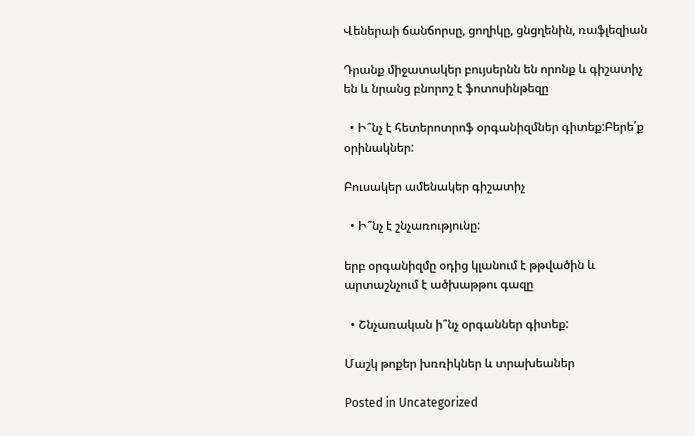Վեներաի ճանճորսը, ցողիկը, ցնցղենին, ռաֆլեզիան

Դրանք միջատակեր բույսերնն են որոնք և գիշատիչ են և նրանց բնորոշ է ֆոտոսինթեզը

  • Ի՞նչ է հետերոտրոֆ օրգանիզմներ գիտեք:Բերե՛ք օրինակներ:

Բուսակեր ամենակեր գիշատիչ

  • Ի՞նչ է շնչառությունը:

երբ օրգանիզմը օդից կլանում է թթվածին և արտաշնչում է ածխաթթու գազը

  • Շնչառական ի՞նչ օրգաններ գիտեք:

Մաշկ թոքեր խռռիկներ և տրախեաներ

Posted in Uncategorized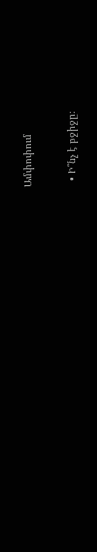Ամփոփում

  • Ի՞նչ է բջիջը։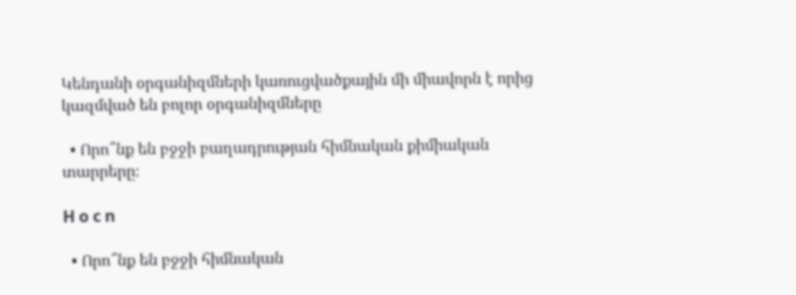Կենդանի օրգանիզմների կառուցվածքային մի միավորն է որից կազմված են բոլոր օրգանիզմները

  • Որո՞նք են բջջի բաղադրության հիմնական քիմիական տարրերը։

H o c n

  • Որո՞նք են բջջի հիմնական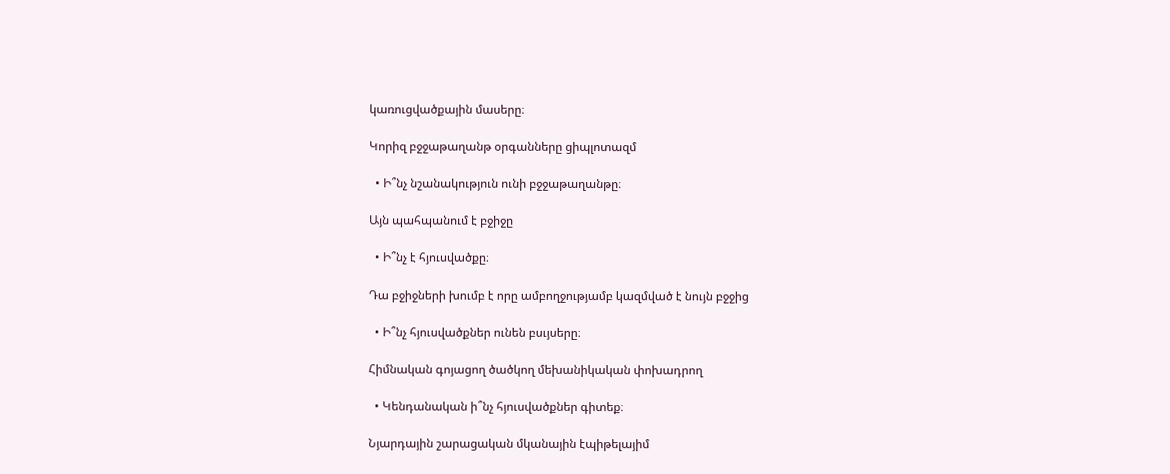կառուցվածքային մասերը։

Կորիզ բջջաթաղանթ օրգանները ցիպլոտազմ

  • Ի՞նչ նշանակություն ունի բջջաթաղանթը։

Այն պահպանում է բջիջը

  • Ի՞նչ է հյուսվածքը։

Դա բջիջների խումբ է որը ամբողջությամբ կազմված է նույն բջջից

  • Ի՞նչ հյուսվածքներ ունեն բսւյսերը։

Հիմնական գոյացող ծածկող մեխանիկական փոխադրող

  • Կենդանական ի՞նչ հյուսվածքներ գիտեք։

Նյարդային շարացական մկանային էպիթելայիմ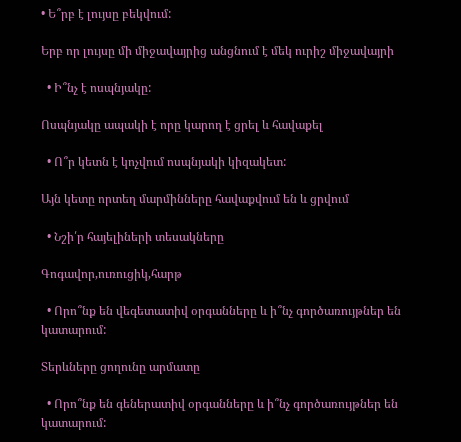• Ե՞րբ է լույսը բեկվում:

Երբ որ լույսը մի միջավայրից անցնում է մեկ ուրիշ միջավայրի

  • Ի՞նչ է ոսպնյակը:

Ոսպնյակը ապակի է որը կարող է ցրել և հավաքել

  • Ո՞ր կետն է կոչվում ոսպնյակի կիզակետ:

Այն կետը որտեղ մարմինները հավաքվում են և ցրվում

  • Նշի՛ր հայելիների տեսակները

Գոգավոր,ուռուցիկ,հարթ

  • Որո՞նք են վեգետատիվ օրգանները և ի՞նչ գործառույթներ են կատարում:

Տերևները ցողունը արմատը

  • Որո՞նք են գեներատիվ օրգանները և ի՞նչ գործառույթներ են կատարում: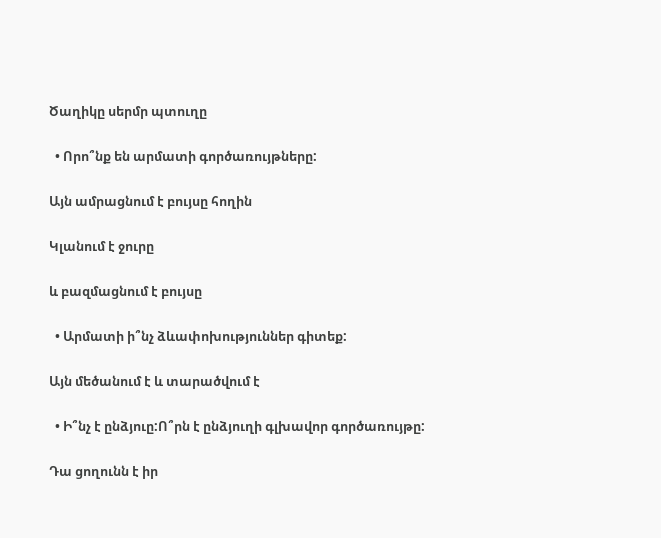Ծաղիկը սերմր պտուղը

  • Որո՞նք են արմատի գործառույթները:

Այն ամրացնում է բույսը հողին

Կլանում է ջուրը

և բազմացնում է բույսը

  • Արմատի ի՞նչ ձևափոխություններ գիտեք:

Այն մեծանում է և տարածվում է

  • Ի՞նչ է ընձյուը:Ո՞րն է ընձյուղի գլխավոր գործառույթը:

Դա ցողունն է իր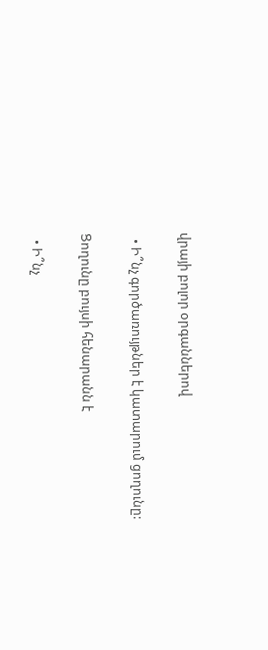վրայի բոլոր օրգաններով

  • Ի՞նչ գործառույթներ է կատարում ցողունը:

Ցողունը բույսի հենարանն է

  • Ի՞նչ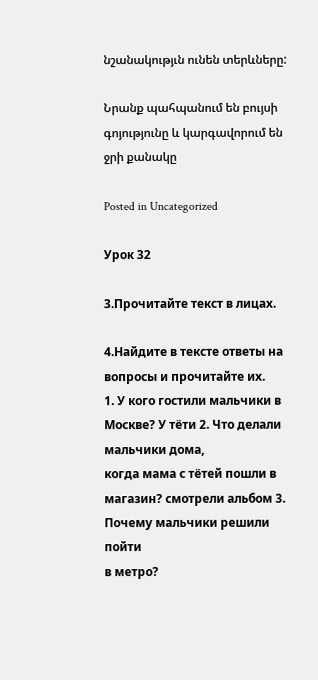նշանակությւն ունեն տերևները:

Նրանք պահպանում են բույսի գոյությունը և կարգավորում են ջրի քանակը

Posted in Uncategorized

Урок 32

3.Прочитайте текст в лицах.

4.Найдите в тексте ответы на вопросы и прочитайте их.
1. У кого гостили мальчики в Москве? У тёти 2. Что делали мальчики дома,
когда мама с тётей пошли в магазин? смотрели альбом 3. Почему мальчики решили пойти
в метро?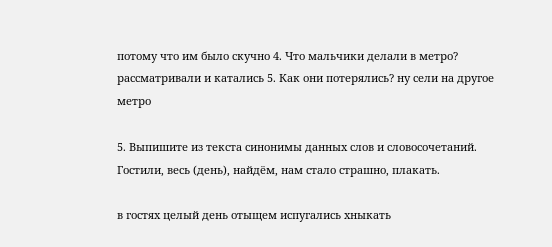потому что им было скучно 4. Что мальчики делали в метро? рассматривали и катались 5. Как они потерялись? ну сели на другое метро

5. Выпишите из текста синонимы данных слов и словосочетаний.
Гостили, весь (день), найдём, нам стало страшно, плакать.

в гостях целый день отыщем испугались хныкать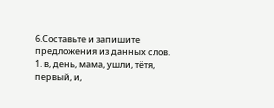6.Составьте и запишите предложения из данных слов.
1. в, день, мама, ушли, тётя, первый, и,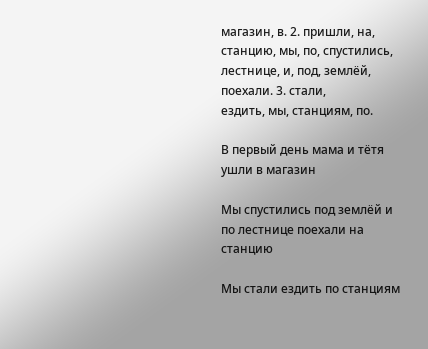магазин, в. 2. пришли, на,
станцию, мы, по, спустились, лестнице, и, под, землёй, поехали. 3. стали,
ездить, мы, станциям, по.

В первый день мама и тётя ушли в магазин

Мы спустились под землёй и по лестнице поехали на станцию

Мы стали ездить по станциям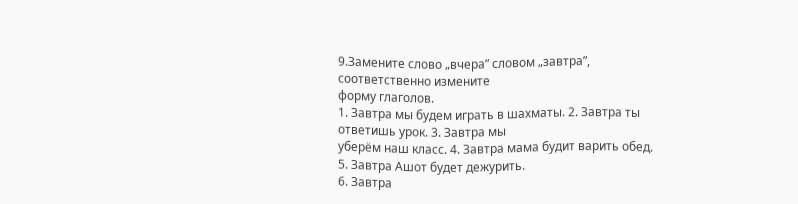9.Замените слово „вчера” словом „завтра”, соответственно измените
форму глаголов.
1. Завтра мы будем играть в шахматы. 2. Завтра ты ответишь урок. 3. Завтра мы
уберём наш класс. 4. Завтра мама будит варить обед. 5. Завтра Ашот будет дежурить.
6. Завтра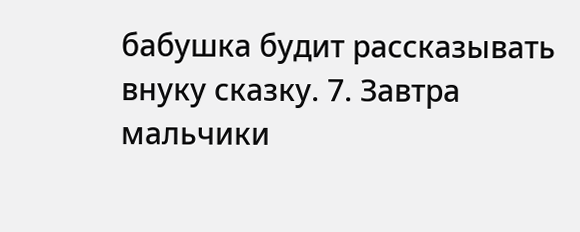бабушка будит рассказывать внуку сказку. 7. Завтра мальчики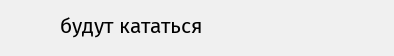будут кататься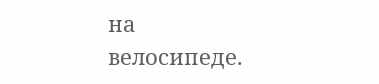на
велосипеде.